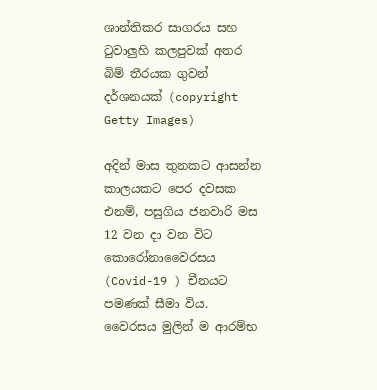ශාන්තිකර සාගරය සහ ටුවාලුහි කලපුවක් අතර බිම් තීරයක ගුවන් දර්ශනයක් (copyright Getty Images)

අදින් මාස තුනකට ආසන්න කාලයකට පෙර දවසක එනම්, පසුගිය ජනවාරි මස 12 වන දා වන විට කොරෝනාවෛරසය (Covid-19 ) චීනයට පමණක් සීමා විය. වෛරසය මුලින් ම ආරම්භ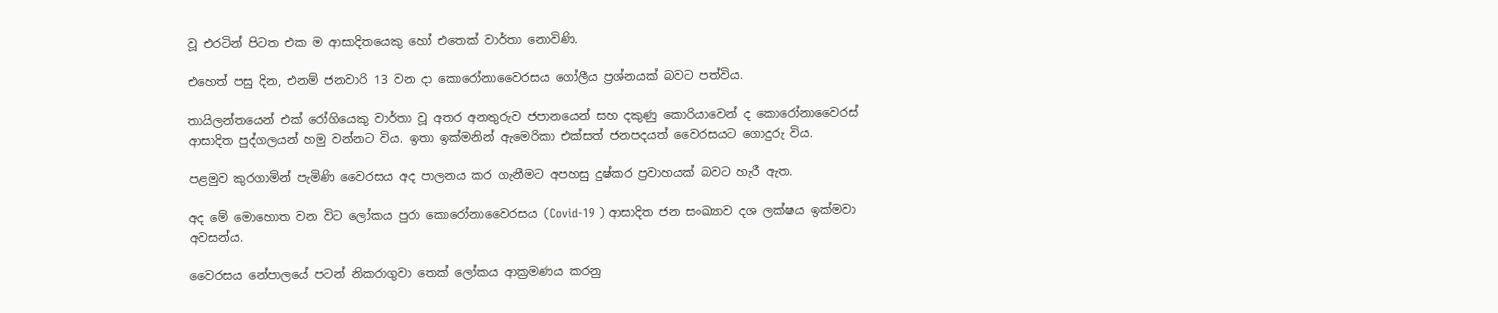වූ එරටින් පිටත එක ම ආසාදිතයෙකු හෝ එතෙක් වාර්තා නොවිණි.

එහෙත් පසු දින, එනම් ජනවාරි 13 වන දා කොරෝනාවෛරසය ගෝලීය ප්‍රශ්නයක් බවට පත්විය.

තායිලන්තයෙන් එක් රෝගියෙකු වාර්තා වූ අතර අනතුරුව ජපානයෙන් සහ දකුණු කොරියාවෙන් ද කොරෝනාවෛරස් ආසාදිත පුද්ගලයන් හමු වන්නට විය. ඉතා ඉක්මනින් ඇමෙරිකා එක්සත් ජනපදයත් වෛරසයට ගොදුරු විය.

පළමුව කුරගාමින් පැමිණි වෛරසය අද පාලනය කර ගැනීමට අපහසු දුෂ්කර ප්‍රවාහයක් බවට හැරී ඇත.

අද මේ මොහොත වන විට ලෝකය පුරා කොරෝනාවෛරසය (Covid-19 ) ආසාදිත ජන සංඛ්‍යාව දශ ලක්ෂය ඉක්මවා අවසන්ය.

වෛරසය නේපාලයේ පටන් නිකරාගුවා තෙක් ලෝකය ආක්‍රමණය කරනු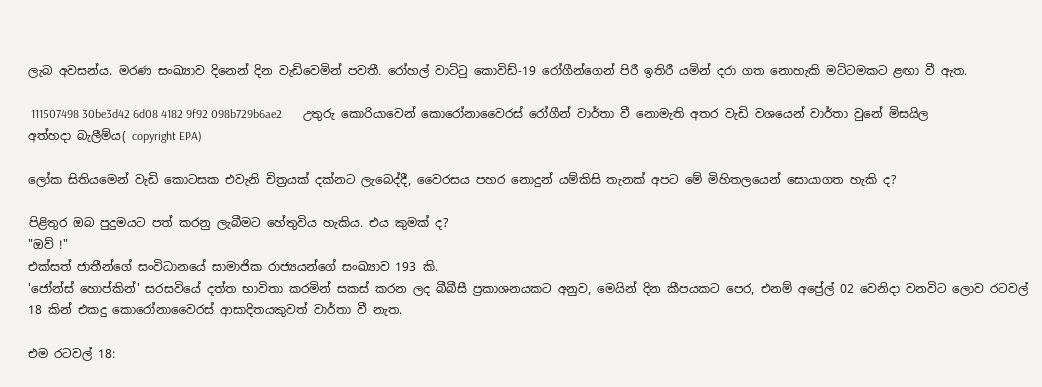ලැබ අවසන්ය. මරණ සංඛ්‍යාව දිනෙන් දින වැඩිවෙමින් පවතී. රෝහල් වාට්ටු කොවිඩ්-19 රෝගීන්ගෙන් පිරී ඉතිරී යමින් දරා ගත නොහැකි මට්ටමකට ළඟා වී ඇත.

 111507498 30be3d42 6d08 4182 9f92 098b729b6ae2       උතුරු කොරියාවෙන් කොරෝනාවෛරස් රෝගීන් වාර්තා වී නොමැති අතර වැඩි වශයෙන් වාර්තා වුනේ මිසයිල අත්හදා බැලීම්ය( copyright EPA)

ලෝක සිතියමෙන් වැඩි කොටසක එවැනි චිත්‍රයක් දක්නට ලැබෙද්දී, වෛරසය පහර නොදුන් යම්කිසි තැනක් අපට මේ මිහිතලයෙන් සොයාගත හැකි ද?

පිළිතුර ඔබ පුදුමයට පත් කරනු ලැබීමට හේතුවිය හැකිය. එය කුමක් ද?
"ඔව් !"
එක්සත් ජාතීන්ගේ සංවිධානයේ සාමාජික රාජ්‍යයන්ගේ සංඛ්‍යාව 193 කි.
'ජෝන්ස් හොප්කින්' සරසවියේ දත්ත භාවිතා කරමින් සකස් කරන ලද බීබීසී ප්‍රකාශනයකට අනුව, මෙයින් දින කීපයකට පෙර, එනම් අප්‍රේල් 02 වෙනිදා වනවිට ලොව රටවල් 18 කින් එකදු කොරෝනාවෛරස් ආසාදිතයකුවත් වාර්තා වී නැත.

එම රටවල් 18: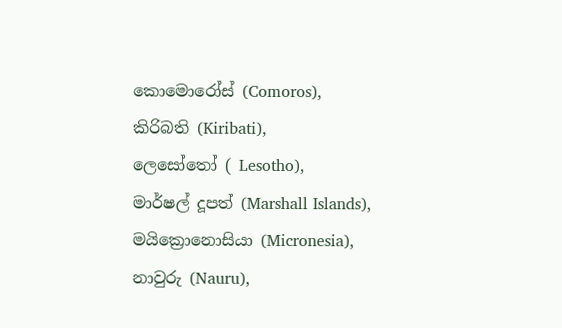කොමොරෝස් (Comoros),
කිරිබති (Kiribati),
ලෙසෝතෝ ( Lesotho),
මාර්ෂල් දූපත් (Marshall Islands),
මයික්‍රොනොසියා (Micronesia),
නාවුරු (Nauru),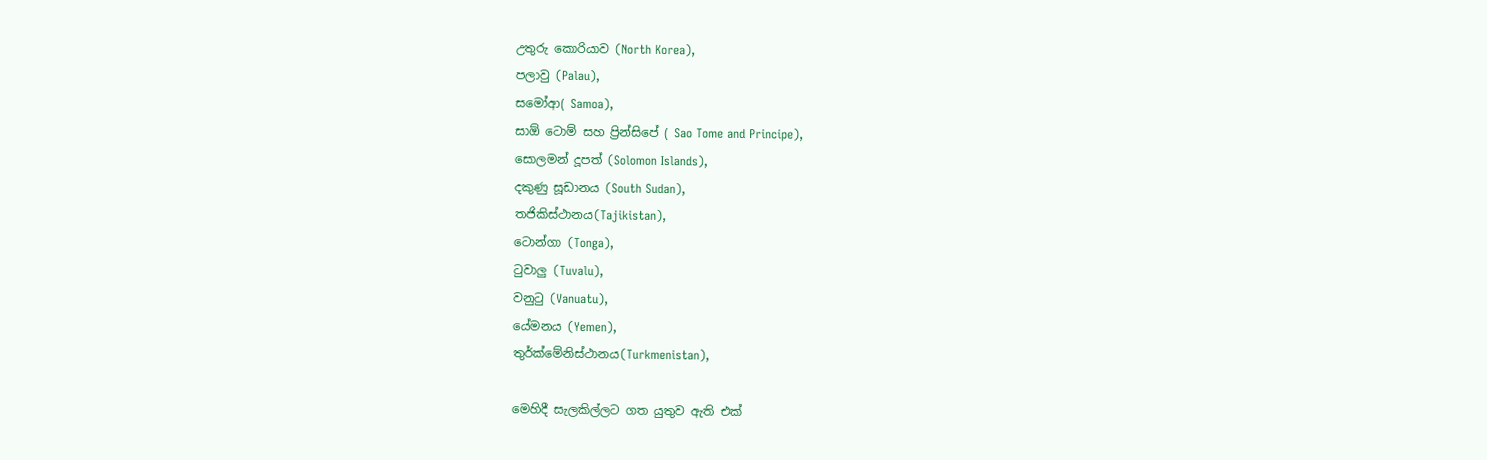උතුරු කොරියාව (North Korea),
පලාවු (Palau),
සමෝආ( Samoa),
සාඕ ටොම් සහ ප්‍රින්සිපේ ( Sao Tome and Principe),
සොලමන් දූපත් (Solomon Islands),
දකුණු සූඩානය (South Sudan),
තජිකිස්ථානය(Tajikistan),
ටොන්ගා (Tonga),
ටුවාලු (Tuvalu),
වනුටු (Vanuatu),
යේමනය (Yemen),
තුර්ක්මේනිස්ථානය(Turkmenistan),

මෙහිදී සැලකිල්ලට ගත යුතුව ඇති එක්‌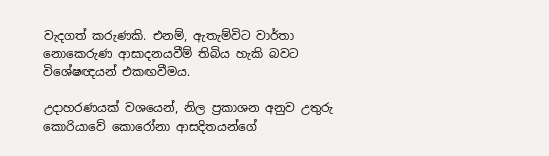වැදගත් කරුණකි. එනම්, ඇතැම්විට වාර්තා නොකෙරුණ ආසාදනයවීම් තිබිය හැකි බවට විශේෂඥයන් එකඟවීමය.

උදාහරණයක් වශයෙන්, නිල ප්‍රකාශන අනුව උතුරු කොරියාවේ කොරෝනා ආසදිතයන්ගේ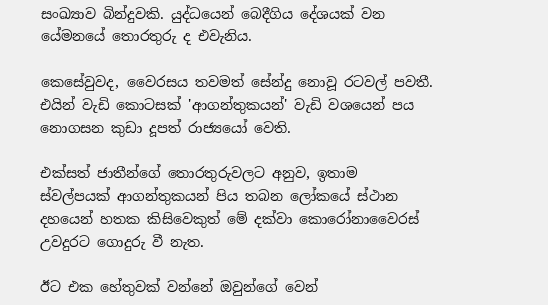සංඛ්‍යාව බින්දුවකි. යුද්ධයෙන් බෙදීගිය දේශයක් වන යේමනයේ තොරතුරු ද එවැනිය.

කෙසේවුවද, වෛරසය තවමත් සේන්දු නොවූ රටවල් පවතී. එයින් වැඩි කොටසක් 'ආගන්තුකයන්' වැඩි වශයෙන් පය නොගසන කුඩා දූපත් රාජ්‍යයෝ වෙති.

එක්සත් ජාතීන්ගේ තොරතුරුවලට අනුව, ඉතාම ස්වල්පයක් ආගන්තුකයන් පිය තබන ලෝකයේ ස්ථාන දහයෙන් හතක කිසිවෙකුත් මේ දක්වා කොරෝනාවෛරස් උවදුරට ගොදුරු වී නැත.

ඊට එක හේතුවක් වන්නේ ඔවුන්ගේ වෙන්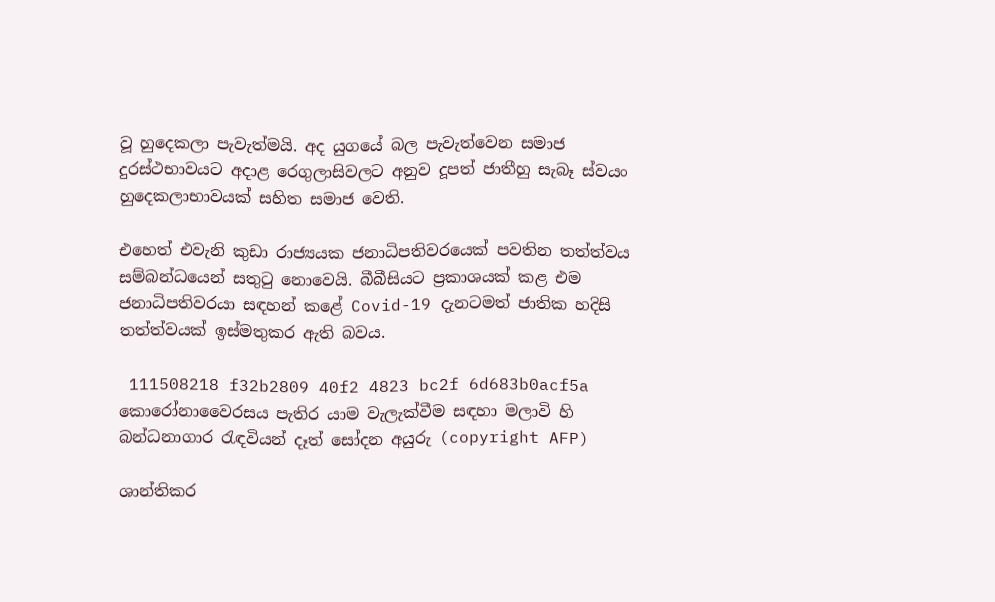වූ හුදෙකලා පැවැත්මයි. අද යුගයේ බල පැවැත්වෙන සමාජ දුරස්ථභාවයට අදාළ රෙගුලාසිවලට අනුව දූපත් ජාතීහු සැබෑ ස්වයං හුදෙකලාභාවයක් සහිත සමාජ වෙති.

එහෙත් එවැනි කුඩා රාජ්‍යයක ජනාධිපතිවරයෙක් පවතින තත්ත්වය සම්බන්ධයෙන් සතුටු නොවෙයි. බීබීසියට ප්‍රකාශයක් කළ එම ජනාධිපතිවරයා සඳහන් කළේ Covid-19 දැනටමත් ජාතික හදිසි තත්ත්වයක් ඉස්මතුකර ඇති බවය.

 111508218 f32b2809 40f2 4823 bc2f 6d683b0acf5a             කොරෝනාවෛරසය පැතිර යාම වැලැක්වීම සඳහා මලාවි හි බන්ධනාගාර රැඳවියන් දෑත් සෝදන අයුරු (copyright AFP)

ශාන්තිකර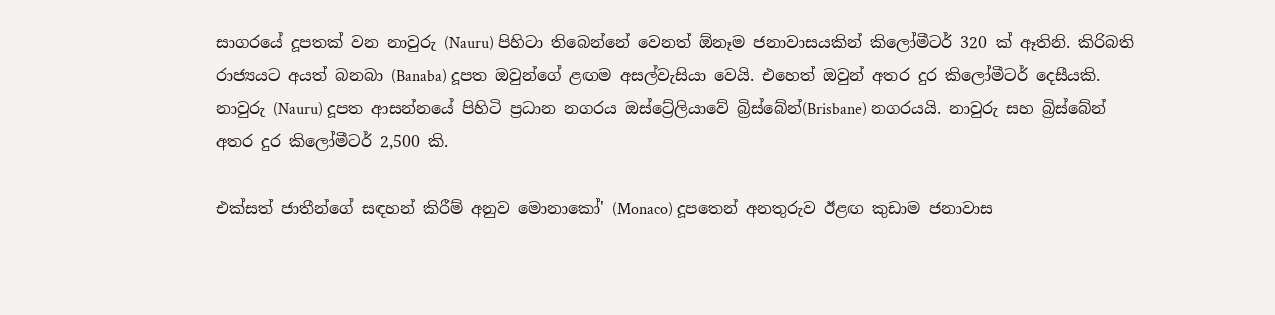සාගරයේ දූපතක් වන නාවුරු (Nauru) පිහිටා තිබෙන්නේ වෙනත් ඕනෑම ජනාවාසයකින් කිලෝමීටර් 320 ක් ඈතිනි. කිරිබති රාජ්‍යයට අයත් බනබා (Banaba) දූපත ඔවුන්ගේ ළඟම අසල්වැසියා වෙයි. එහෙත් ඔවුන් අතර දුර කිලෝමීටර් දෙසීයකි. නාවුරු (Nauru) දූපත ආසන්නයේ පිහිටි ප්‍රධාන නගරය ඔස්ට්‍රේලියාවේ බ්‍රිස්බේන්(Brisbane) නගරයයි. නාවුරු සහ බ්‍රිස්බේන් අතර දුර කිලෝමීටර් 2,500 කි.

එක්සත් ජාතීන්ගේ සඳහන් කිරීම් අනුව මොනාකෝ' (Monaco) දූපතෙන් අනතුරුව ඊළඟ කුඩාම ජනාවාස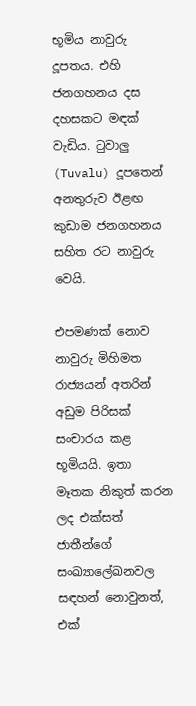භූමිය නාවුරු දූපතය. එහි ජනගහනය දස දහසකට මඳක් වැඩිය. ටුවාලු (Tuvalu) දූපතෙන් අනතුරුව ඊළඟ කුඩාම ජනගහනය සහිත රට නාවුරු වෙයි.

එපමණක් නොව නාවුරු මිහිමත රාජ්‍යයන් අතරින් අඩුම පිරිසක් සංචාරය කළ භූමියයි. ඉතා මෑතක නිකුත් කරන ලද එක්සත් ජාතීන්ගේ සංඛ්‍යාලේඛනවල සඳහන් නොවුනත්, එක්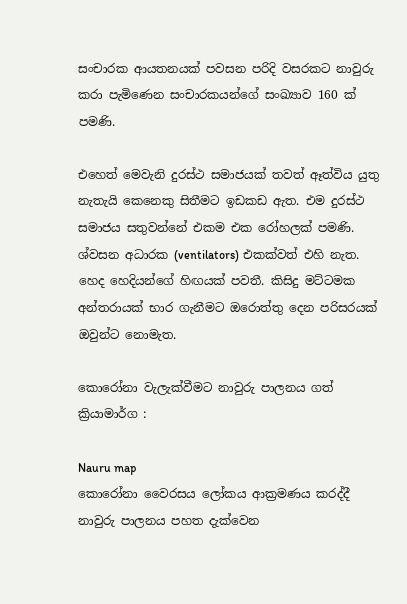සංචාරක ආයතනයක් පවසන පරිදි වසරකට නාවුරු කරා පැමිණෙන සංචාරකයන්ගේ සංඛ්‍යාව 160 ක් පමණි.

එහෙත් මෙවැනි දුරස්ථ සමාජයක් තවත් ඈත්විය යුතු නැතැයි කෙනෙකු සිතීමට ඉඩකඩ ඇත. එම දුරස්ථ සමාජය සතුවන්නේ එකම එක රෝහලක් පමණි. ශ්වසන අධාරක (ventilators) එකක්වත් එහි නැත. හෙද හෙදියන්ගේ හිඟයක් පවතී. කිසිදු මට්ටමක අන්තරායක් භාර ගැනීමට ඔරොත්තු දෙන පරිසරයක් ඔවුන්ට නොමැත.

කොරෝනා වැලැක්වීමට නාවුරු පාලනය ගත් ක්‍රියාමාර්ග :

Nauru map
කොරෝනා වෛරසය ලෝකය ආක්‍රමණය කරද්දී නාවුරු පාලනය පහත දැක්වෙන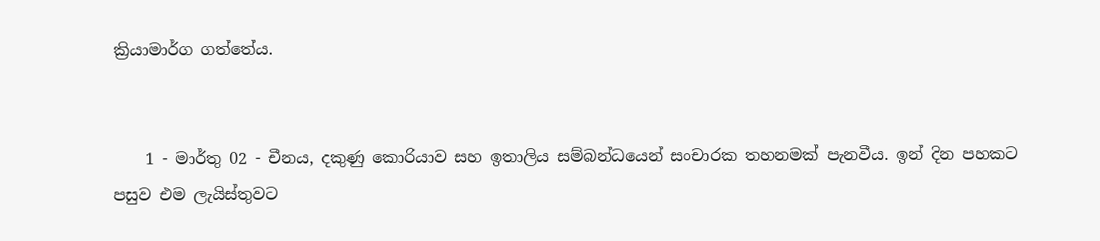ක්‍රියාමාර්ග ගත්තේය.


    1 - මාර්තු 02 - චීනය, දකුණු කොරියාව සහ ඉතාලිය සම්බන්ධයෙන් සංචාරක තහනමක් පැනවීය. ඉන් දින පහකට පසුව එම ලැයිස්තුවට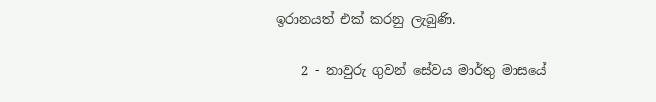ඉරානයත් එක් කරනු ලැබුණි.

    2 - නාවුරු ගුවන් සේවය මාර්තු මාසයේ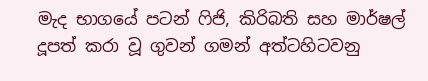මැද භාගයේ පටන් ෆිජි, කිරිබති සහ මාර්ෂල් දූපත් කරා වූ ගුවන් ගමන් අත්ටහිටවනු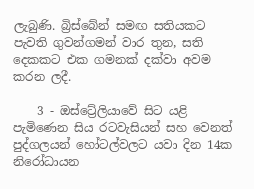ලැබුණි. බ්‍රිස්බේන් සමඟ සතියකට පැවති ගුවන්ගමන් වාර තුන, සති දෙකකට එක ගමනක් දක්වා අවම කරන ලදී.

    3 - ඔස්ට්‍රේලියාවේ සිට යළි පැමිණෙන සිය රටවැසියන් සහ වෙනත් පුද්ගලයන් හෝටල්වලට යවා දින 14ක නිරෝධායන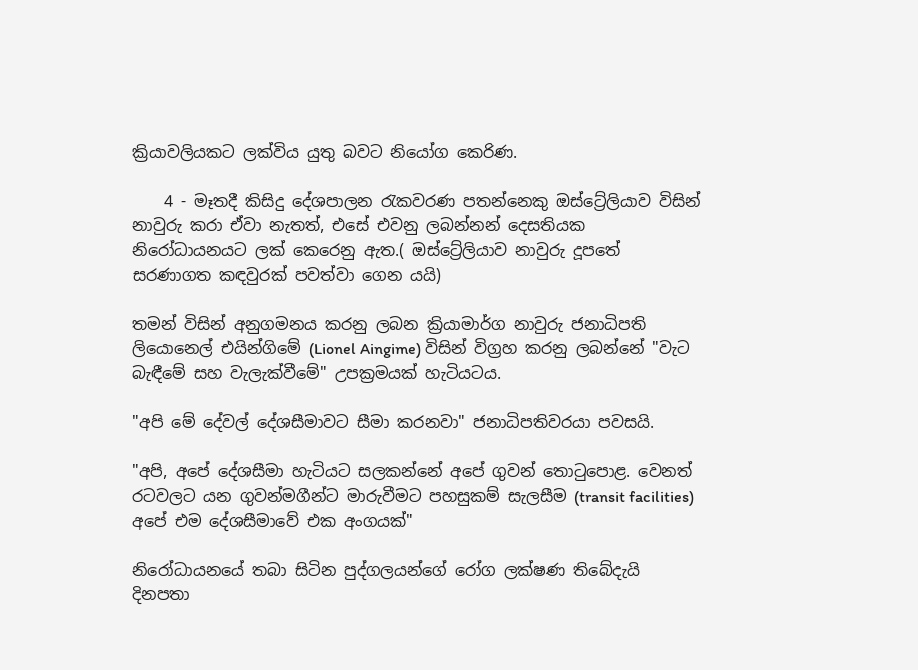ක්‍රියාවලියකට ලක්විය යුතු බවට නියෝග කෙරිණ.

    4 - මෑතදී කිසිදු දේශපාලන රැකවරණ පතන්නෙකු ඔස්ට්‍රේලියාව විසින් නාවුරු කරා ඒවා නැතත්, එසේ එවනු ලබන්නන් දෙසතියක නිරෝධායනයට ලක් කෙරෙනු ඇත.( ඔස්ට්‍රේලියාව නාවුරු දූපතේ සරණාගත කඳවුරක් පවත්වා ගෙන යයි)

තමන් විසින් අනුගමනය කරනු ලබන ක්‍රියාමාර්ග නාවුරු ජනාධිපති ලියොනෙල් එයින්ගිමේ (Lionel Aingime) විසින් විග්‍රහ කරනු ලබන්නේ "වැට බැඳීමේ සහ වැලැක්වීමේ" උපක්‍රමයක් හැටියටය.

"අපි මේ දේවල් දේශසීමාවට සීමා කරනවා" ජනාධිපතිවරයා පවසයි.

"අපි, අපේ දේශසීමා හැටියට සලකන්නේ අපේ ගුවන් තොටුපොළ. වෙනත් රටවලට යන ගුවන්මගීන්ට මාරුවීමට පහසුකම් සැලසීම (transit facilities) අපේ එම දේශසීමාවේ එක අංගයක්"

නිරෝධායනයේ තබා සිටින පුද්ගලයන්ගේ රෝග ලක්ෂණ තිබේදැයි දිනපතා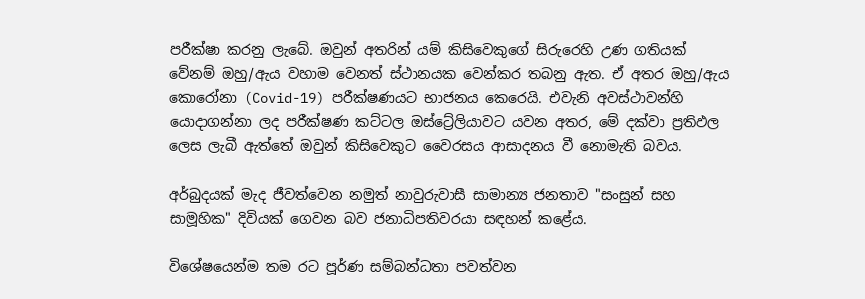පරීක්ෂා කරනු ලැබේ. ඔවුන් අතරින් යම් කිසිවෙකුගේ සිරුරෙහි උණ ගතියක් වේනම් ඔහු/ඇය වහාම වෙනත් ස්ථානයක වෙන්කර තබනු ඇත. ඒ අතර ඔහු/ඇය කොරෝනා (Covid-19) පරීක්ෂණයට භාජනය කෙරෙයි. එවැනි අවස්ථාවන්හි යොදාගන්නා ලද පරීක්ෂණ කට්ටල ඔස්ට්‍රේලියාවට යවන අතර, මේ දක්වා ප්‍රතිඵල ලෙස ලැබී ඇත්තේ ඔවුන් කිසිවෙකුට වෛරසය ආසාදනය වී නොමැති බවය.

අර්බුදයක් මැද ජීවත්වෙන නමුත් නාවුරුවාසී සාමාන්‍ය ජනතාව "සංසුන් සහ සාමූහික" දිවියක් ගෙවන බව ජනාධිපතිවරයා සඳහන් කළේය.

විශේෂයෙන්ම තම රට පූර්ණ සම්බන්ධතා පවත්වන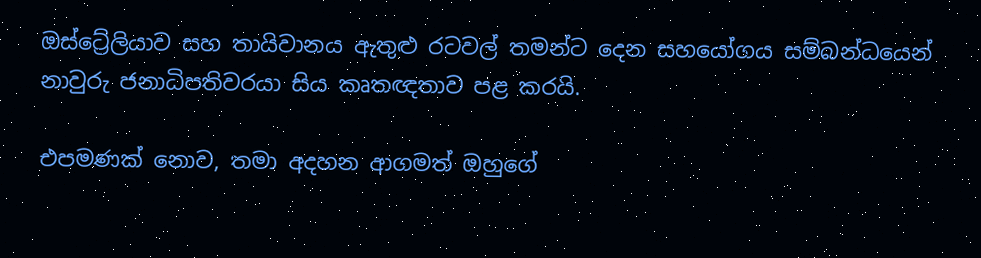ඔස්ට්‍රේලියාව සහ තායිවානය ඇතුළු රටවල් තමන්ට දෙන සහයෝගය සම්බන්ධයෙන් නාවුරු ජනාධිපතිවරයා සිය කෘතඥතාව පළ කරයි.

එපමණක් නොව, තමා අදහන ආගමත් ඔහුගේ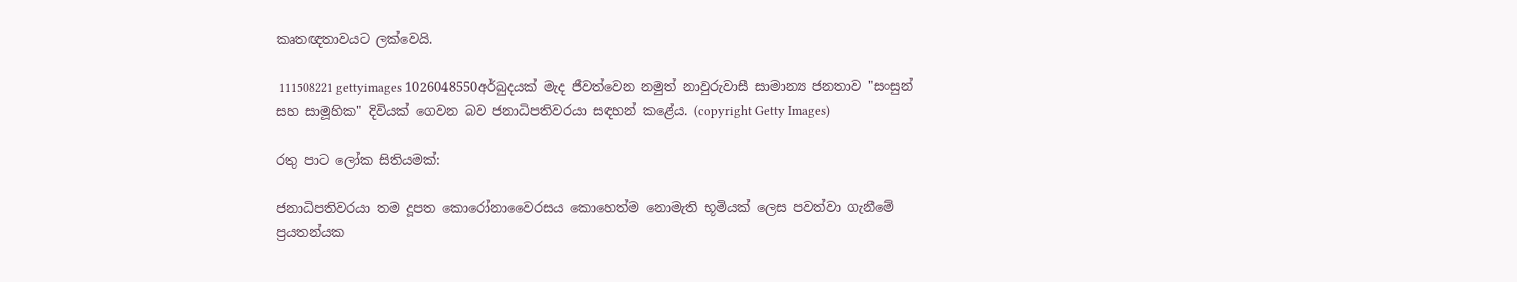කෘතඥතාවයට ලක්වෙයි.

 111508221 gettyimages 1026048550අර්බුදයක් මැද ජීවත්වෙන නමුත් නාවුරුවාසී සාමාන්‍ය ජනතාව "සංසුන් සහ සාමූහික" දිවියක් ගෙවන බව ජනාධිපතිවරයා සඳහන් කළේය. (copyright Getty Images)

රතු පාට ලෝක සිතියමක්:

ජනාධිපතිවරයා තම දූපත කොරෝනාවෛරසය කොහෙත්ම නොමැති භූමියක් ලෙස පවත්වා ගැනීමේ ප්‍රයතන්යක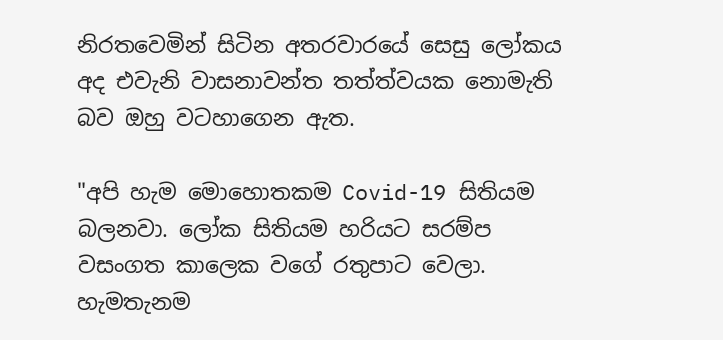නිරතවෙමින් සිටින අතරවාරයේ සෙසු ලෝකය අද එවැනි වාසනාවන්ත තත්ත්වයක නොමැති බව ඔහු වටහාගෙන ඇත.

"අපි හැම මොහොතකම Covid-19 සිතියම බලනවා. ලෝක සිතියම හරියට සරම්ප වසංගත කාලෙක වගේ රතුපාට වෙලා. හැමතැනම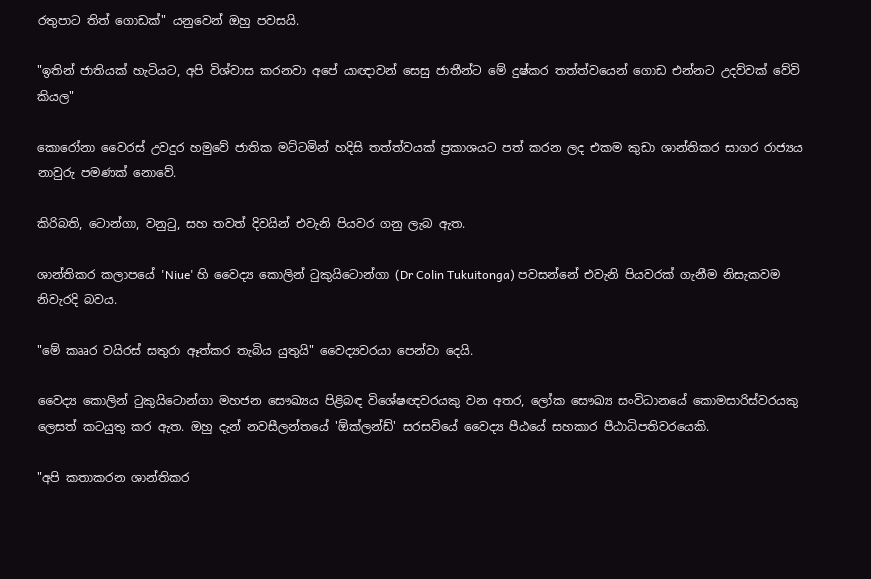රතුපාට තිත් ගොඩක්" යනුවෙන් ඔහු පවසයි.

"ඉතින් ජාතියක් හැටියට, අපි විශ්වාස කරනවා අපේ යාඥාවන් සෙසු ජාතීන්ට මේ දුෂ්කර තත්ත්වයෙන් ගොඩ එන්නට උදව්වක් වේවි කියල"

කොරෝනා වෛරස් උවදුර හමුවේ ජාතික මට්ටමින් හදිසි තත්ත්වයක් ප්‍රකාශයට පත් කරන ලද එකම කුඩා ශාන්තිකර සාගර රාජ්‍යය නාවුරු පමණක් නොවේ.

කිරිබති, ටොන්ගා, වනුටු, සහ තවත් දිවයින් එවැනි පියවර ගනු ලැබ ඇත.

ශාන්තිකර කලාපයේ 'Niue' හි වෛද්‍ය කොලින් ටුකුයිටොන්ගා (Dr Colin Tukuitonga) පවසන්නේ එවැනි පියවරක් ගැනීම නිසැකවම නිවැරදි බවය.

"මේ කෲර වයිරස් සතුරා ඈත්කර තැබිය යුතුයි" වෛද්‍යවරයා පෙන්වා දෙයි.

වෛද්‍ය කොලින් ටුකුයිටොන්ගා මහජන සෞඛ්‍යය පිළිබඳ විශේෂඥවරයකු වන අතර, ලෝක සෞඛ්‍ය සංවිධානයේ කොමසාරිස්වරයකු ලෙසත් කටයුතු කර ඇත. ඔහු දැන් නවසීලන්තයේ 'ඕක්ලන්ඩ්' සරසවියේ වෛද්‍ය පීඨයේ සහකාර පීඨාධිපතිවරයෙකි.

"අපි කතාකරන ශාන්තිකර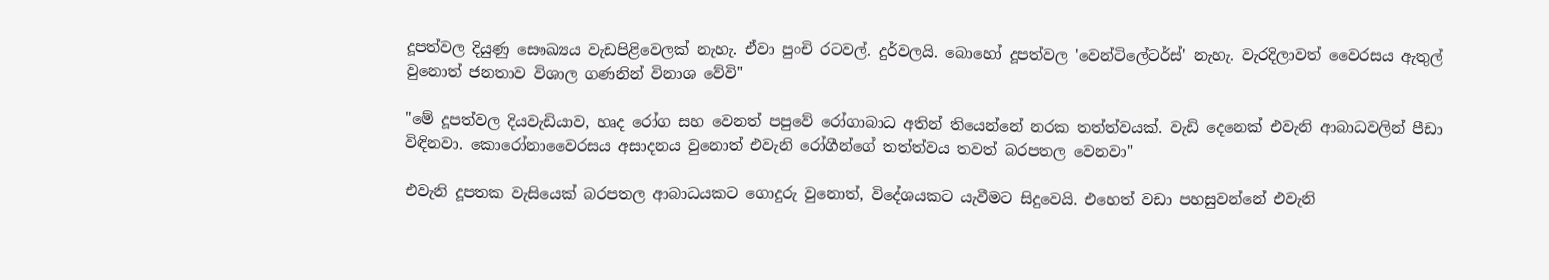දූපත්වල දියුණු සෞඛ්‍යය වැඩපිළිවෙලක් නැහැ. ඒවා පුංචි රටවල්. දුර්වලයි. බොහෝ දූපත්වල 'වෙන්ටිලේටර්ස්' නැහැ. වැරදිලාවත් වෛරසය ඇතුල් වුනොත් ජනතාව විශාල ගණනින් විනාශ වේවි"

"මේ දූපත්වල දියවැඩියාව, හෘද රෝග සහ වෙනත් පපුවේ රෝගාබාධ අතින් තියෙන්නේ නරක තත්ත්වයක්. වැඩි දෙනෙක් එවැනි ආබාධවලින් පීඩා විඳිනවා. කොරෝනාවෛරසය අසාදනය වුනොත් එවැනි රෝගීන්ගේ තත්ත්වය තවත් බරපතල වෙනවා"

එවැනි දූපතක වැසියෙක් බරපතල ආබාධයකට ගොදුරු වුනොත්, විදේශයකට යැවීමට සිදුවෙයි. එහෙත් වඩා පහසුවන්නේ එවැනි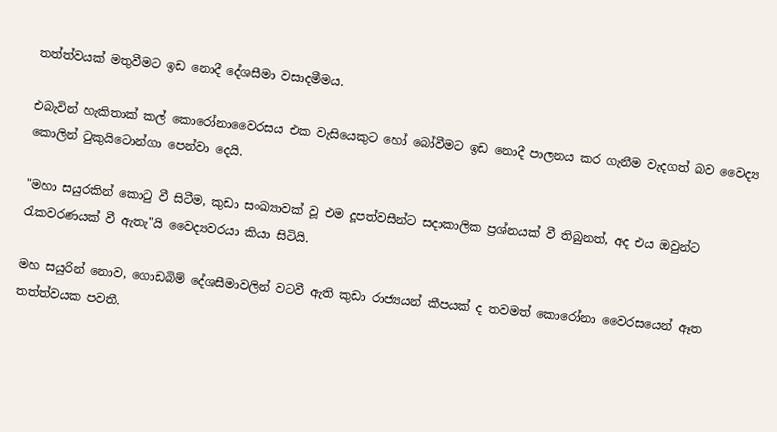තත්ත්වයක් මතුවීමට ඉඩ නොදී දේශසීමා වසාදමීමය.

එබැවින් හැකිතාක් කල් කොරෝනාවෛරසය එක වැසියෙකුට හෝ බෝවීමට ඉඩ නොදී පාලනය කර ගැනීම වැදගත් බව වෛද්‍ය කොලින් ටුකුයිටොන්ගා පෙන්වා දෙයි.

"මහා සයුරකින් කොටු වී සිටීම, කුඩා සංඛ්‍යාවක් වූ එම දූපත්වසීන්ට සදාකාලික ප්‍රශ්නයක් වී තිබුනත්, අද එය ඔවුන්ට රැකවරණයක් වී ඇතැ"යි වෛද්‍යවරයා කියා සිටියි.

මහ සයුරින් නොව, ගොඩබිම් දේශසීමාවලින් වටවී ඇති කුඩා රාජ්‍යයන් කීපයක් ද තවමත් කොරෝනා වෛරසයෙන් ඈත තත්ත්වයක පවතී.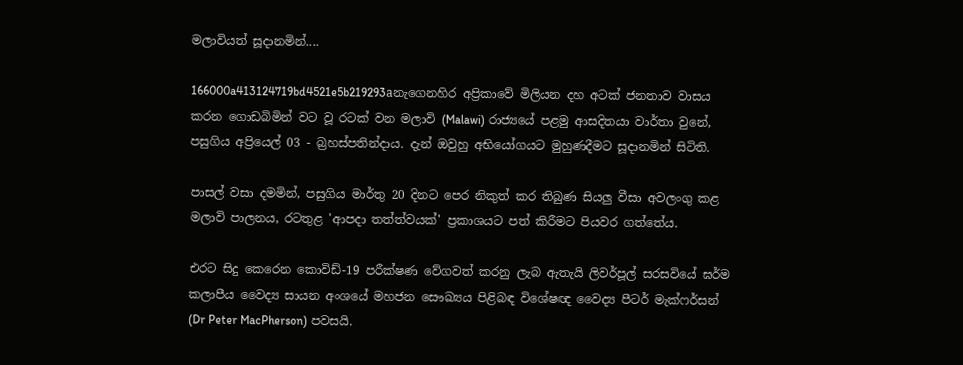මලාවියත් සූදානමින්....

166000a413124719bd4521e5b219293aනැගෙනහිර අප්‍රිකාවේ මිලියන දහ අටක් ජනතාව වාසය කරන ගොඩබිමින් වට වූ රටක් වන මලාවි (Malawi) රාජ්‍යයේ පළමු ආසදිතයා වාර්තා වුනේ, පසුගිය අප්‍රියෙල් 03 - බ්‍රහස්පතින්දාය. දැන් ඔවුහු අභියෝගයට මුහුණදීමට සූදානමින් සිටිති.

පාසල් වසා දමමින්, පසුගිය මාර්තු 20 දිනට පෙර නිකුත් කර තිබුණ සියලු වීසා අවලංගු කළ මලාවි පාලනය, රටතුළ 'ආපදා තත්ත්වයක්' ප්‍රකාශයට පත් කිරීමට පියවර ගත්තේය.

එරට සිදු කෙරෙන කොවිඩ්-19 පරීක්ෂණ වේගවත් කරනු ලැබ ඇතැයි ලිවර්පූල් සරසවියේ ඝර්ම කලාපීය වෛද්‍ය සායන අංශයේ මහජන සෞඛ්‍යය පිළිබඳ විශේෂඥ වෛද්‍ය පීටර් මැක්ෆර්සන් (Dr Peter MacPherson) පවසයි.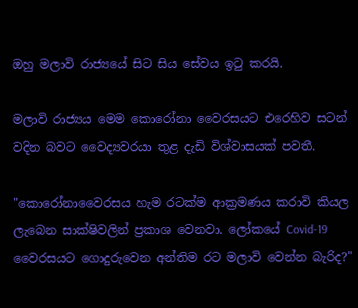ඔහු මලාවි රාජ්‍යයේ සිට සිය සේවය ඉටු කරයි.

මලාවි රාජ්‍යය මෙම කොරෝනා වෛරසයට එරෙහිව සටන් වදින බවට වෛද්‍යවරයා තුළ දැඩි විශ්වාසයක් පවතී.

"කොරෝනාවෛරසය හැම රටක්ම ආක්‍රමණය කරාවි කියල ලැබෙන සාක්ෂිවලින් ප්‍රකාශ වෙනවා. ලෝකයේ Covid-19 වෛරසයට ගොදුරුවෙන අන්තිම රට මලාවි වෙන්න බැරිද?"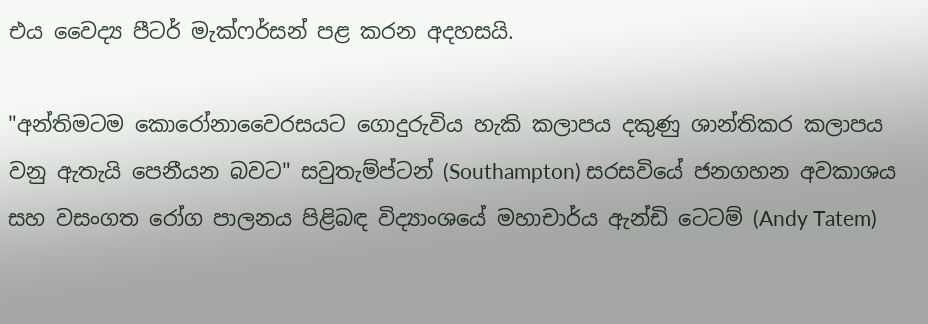එය වෛද්‍ය පීටර් මැක්ෆර්සන් පළ කරන අදහසයි.

"අන්තිමටම කොරෝනාවෛරසයට ගොදුරුවිය හැකි කලාපය දකුණු ශාන්තිකර කලාපය වනු ඇතැයි පෙනීයන බවට" සවුතැම්ප්ටන් (Southampton) සරසවියේ ජනගහන අවකාශය සහ වසංගත රෝග පාලනය පිළිබඳ විද්‍යාංශයේ මහාචාර්ය ඇන්ඩි ටෙටම් (Andy Tatem)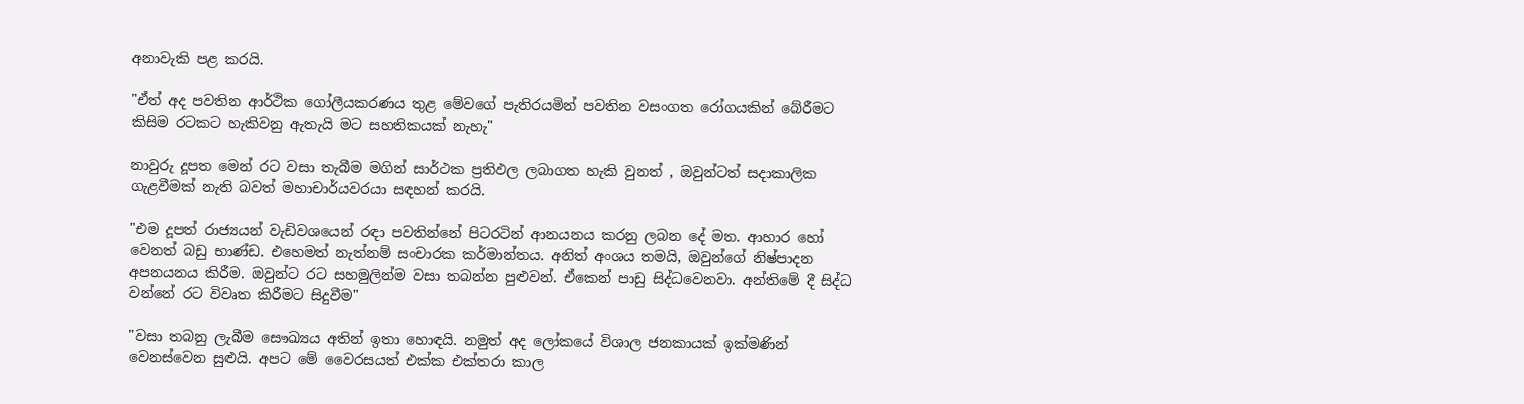අනාවැකි පළ කරයි.

"ඒත් අද පවතින ආර්ථික ගෝලීයකරණය තුළ මේවගේ පැතිරයමින් පවතින වසංගත රෝගයකින් බේරීමට කිසිම රටකට හැකිවනු ඇතැයි මට සහතිකයක් නැහැ"

නාවුරු දූපත මෙන් රට වසා තැබීම මගින් සාර්ථක ප්‍රතිඵල ලබාගත හැකි වුනත් , ඔවුන්ටත් සදාකාලික ගැළවීමක් නැති බවත් මහාචාර්යවරයා සඳහන් කරයි.

"එම දූපත් රාජ්‍යයන් වැඩිවශයෙන් රඳා පවතින්නේ පිටරටින් ආනයනය කරනු ලබන දේ මත. ආහාර හෝ වෙනත් බඩු භාණ්ඩ. එහෙමත් නැත්නම් සංචාරක කර්මාන්තය. අනිත් අංශය තමයි, ඔවුන්ගේ නිෂ්පාදන අපනයනය කිරීම. ඔවුන්ට රට සහමුලින්ම වසා තබන්න පුළුවන්. ඒකෙන් පාඩු සිද්ධවෙනවා. අන්තිමේ දී සිද්ධ වන්නේ රට විවෘත කිරීමට සිදුවීම"

"වසා තබනු ලැබීම සෞඛ්‍යය අතින් ඉතා හොඳයි. නමුත් අද ලෝකයේ විශාල ජනකායක් ඉක්මණින් වෙනස්වෙන සුළුයි. අපට මේ වෛරසයත් එක්ක එක්තරා කාල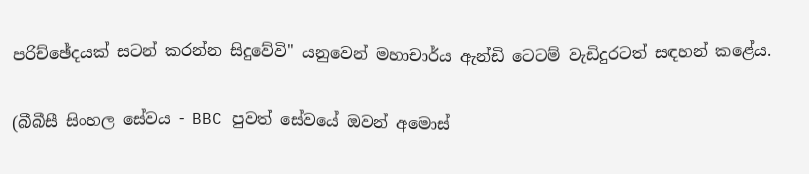පරිච්ඡේදයක් සටන් කරන්න සිදුවේවි" යනුවෙන් මහාචාර්ය ඇන්ඩි ටෙටම් වැඩිදුරටත් සඳහන් කළේය.

(බීබීසී සිංහල සේවය - BBC පුවත් සේවයේ ඔවන් අමොස්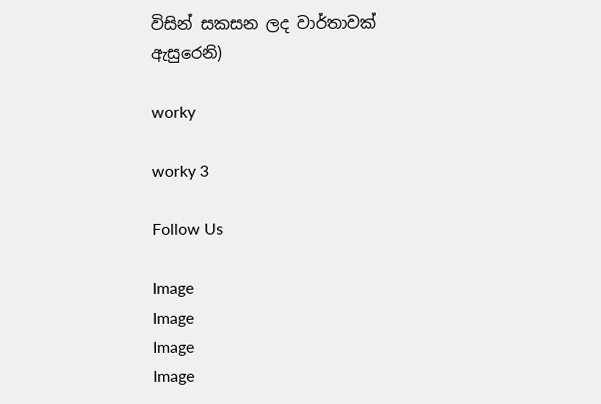විසින් සකසන ලද වාර්තාවක් ඇසුරෙනි)

worky

worky 3

Follow Us

Image
Image
Image
Image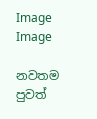Image
Image

නවතම පුවත්